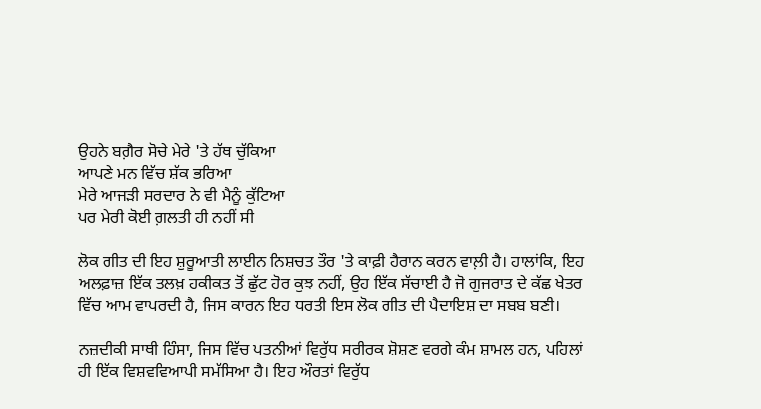ਉਹਨੇ ਬਗ਼ੈਰ ਸੋਚੇ ਮੇਰੇ 'ਤੇ ਹੱਥ ਚੁੱਕਿਆ
ਆਪਣੇ ਮਨ ਵਿੱਚ ਸ਼ੱਕ ਭਰਿਆ
ਮੇਰੇ ਆਜੜੀ ਸਰਦਾਰ ਨੇ ਵੀ ਮੈਨੂੰ ਕੁੱਟਿਆ
ਪਰ ਮੇਰੀ ਕੋਈ ਗ਼ਲਤੀ ਹੀ ਨਹੀਂ ਸੀ

ਲੋਕ ਗੀਤ ਦੀ ਇਹ ਸ਼ੁਰੂਆਤੀ ਲਾਈਨ ਨਿਸ਼ਚਤ ਤੌਰ 'ਤੇ ਕਾਫ਼ੀ ਹੈਰਾਨ ਕਰਨ ਵਾਲ਼ੀ ਹੈ। ਹਾਲਾਂਕਿ, ਇਹ ਅਲਫ਼ਾਜ਼ ਇੱਕ ਤਲਖ਼ ਹਕੀਕਤ ਤੋਂ ਛੁੱਟ ਹੋਰ ਕੁਝ ਨਹੀਂ, ਉਹ ਇੱਕ ਸੱਚਾਈ ਹੈ ਜੋ ਗੁਜਰਾਤ ਦੇ ਕੱਛ ਖੇਤਰ ਵਿੱਚ ਆਮ ਵਾਪਰਦੀ ਹੈ, ਜਿਸ ਕਾਰਨ ਇਹ ਧਰਤੀ ਇਸ ਲੋਕ ਗੀਤ ਦੀ ਪੈਦਾਇਸ਼ ਦਾ ਸਬਬ ਬਣੀ।

ਨਜ਼ਦੀਕੀ ਸਾਥੀ ਹਿੰਸਾ, ਜਿਸ ਵਿੱਚ ਪਤਨੀਆਂ ਵਿਰੁੱਧ ਸਰੀਰਕ ਸ਼ੋਸ਼ਣ ਵਰਗੇ ਕੰਮ ਸ਼ਾਮਲ ਹਨ, ਪਹਿਲਾਂ ਹੀ ਇੱਕ ਵਿਸ਼ਵਵਿਆਪੀ ਸਮੱਸਿਆ ਹੈ। ਇਹ ਔਰਤਾਂ ਵਿਰੁੱਧ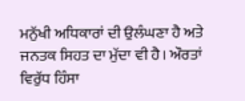ਮਨੁੱਖੀ ਅਧਿਕਾਰਾਂ ਦੀ ਉਲੰਘਣਾ ਹੈ ਅਤੇ ਜਨਤਕ ਸਿਹਤ ਦਾ ਮੁੱਦਾ ਵੀ ਹੈ। ਔਰਤਾਂ ਵਿਰੁੱਧ ਹਿੰਸਾ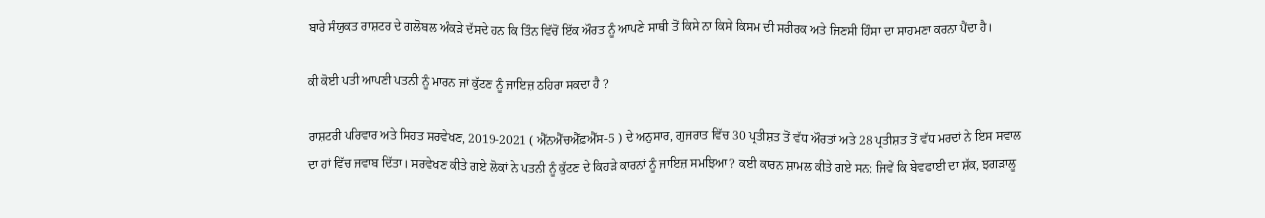ਬਾਰੇ ਸੰਯੁਕਤ ਰਾਸ਼ਟਰ ਦੇ ਗਲੋਬਲ ਅੰਕੜੇ ਦੱਸਦੇ ਹਨ ਕਿ ਤਿੰਨ ਵਿੱਚੋਂ ਇੱਕ ਔਰਤ ਨੂੰ ਆਪਣੇ ਸਾਥੀ ਤੋਂ ਕਿਸੇ ਨਾ ਕਿਸੇ ਕਿਸਮ ਦੀ ਸਰੀਰਕ ਅਤੇ ਜਿਣਸੀ ਹਿੰਸਾ ਦਾ ਸਾਹਮਣਾ ਕਰਨਾ ਪੈਂਦਾ ਹੈ।

ਕੀ ਕੋਈ ਪਤੀ ਆਪਣੀ ਪਤਨੀ ਨੂੰ ਮਾਰਨ ਜਾਂ ਕੁੱਟਣ ਨੂੰ ਜਾਇਜ਼ ਠਹਿਰਾ ਸਕਦਾ ਹੈ ?

ਰਾਸ਼ਟਰੀ ਪਰਿਵਾਰ ਅਤੇ ਸਿਹਤ ਸਰਵੇਖਣ, 2019-2021 ( ਐੱਨਐੱਚਐੱਫ਼ਐੱਸ-5 ) ਦੇ ਅਨੁਸਾਰ, ਗੁਜਰਾਤ ਵਿੱਚ 30 ਪ੍ਰਤੀਸ਼ਤ ਤੋਂ ਵੱਧ ਔਰਤਾਂ ਅਤੇ 28 ਪ੍ਰਤੀਸ਼ਤ ਤੋਂ ਵੱਧ ਮਰਦਾਂ ਨੇ ਇਸ ਸਵਾਲ ਦਾ ਹਾਂ ਵਿੱਚ ਜਵਾਬ ਦਿੱਤਾ। ਸਰਵੇਖਣ ਕੀਤੇ ਗਏ ਲੋਕਾਂ ਨੇ ਪਤਨੀ ਨੂੰ ਕੁੱਟਣ ਦੇ ਕਿਹੜੇ ਕਾਰਨਾਂ ਨੂੰ ਜਾਇਜ਼ ਸਮਝਿਆ? ਕਈ ਕਾਰਨ ਸ਼ਾਮਲ ਕੀਤੇ ਗਏ ਸਨ: ਜਿਵੇਂ ਕਿ ਬੇਵਫਾਈ ਦਾ ਸ਼ੱਕ, ਝਗੜਾਲੂ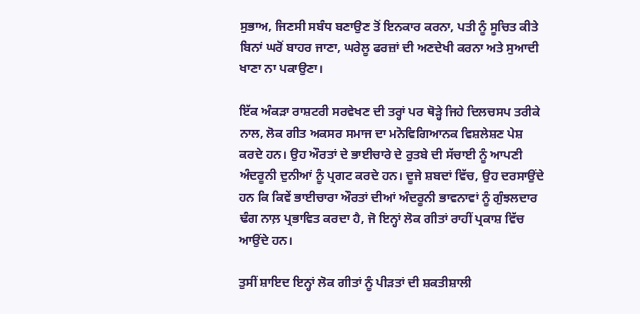ਸੁਭਾਅ, ਜਿਣਸੀ ਸਬੰਧ ਬਣਾਉਣ ਤੋਂ ਇਨਕਾਰ ਕਰਨਾ, ਪਤੀ ਨੂੰ ਸੂਚਿਤ ਕੀਤੇ ਬਿਨਾਂ ਘਰੋਂ ਬਾਹਰ ਜਾਣਾ, ਘਰੇਲੂ ਫਰਜ਼ਾਂ ਦੀ ਅਣਦੇਖੀ ਕਰਨਾ ਅਤੇ ਸੁਆਦੀ ਖਾਣਾ ਨਾ ਪਕਾਉਣਾ।

ਇੱਕ ਅੰਕੜਾ ਰਾਸ਼ਟਰੀ ਸਰਵੇਖਣ ਦੀ ਤਰ੍ਹਾਂ ਪਰ ਥੋੜ੍ਹੇ ਜਿਹੇ ਦਿਲਚਸਪ ਤਰੀਕੇ ਨਾਲ, ਲੋਕ ਗੀਤ ਅਕਸਰ ਸਮਾਜ ਦਾ ਮਨੋਵਿਗਿਆਨਕ ਵਿਸ਼ਲੇਸ਼ਣ ਪੇਸ਼ ਕਰਦੇ ਹਨ। ਉਹ ਔਰਤਾਂ ਦੇ ਭਾਈਚਾਰੇ ਦੇ ਰੁਤਬੇ ਦੀ ਸੱਚਾਈ ਨੂੰ ਆਪਣੀ ਅੰਦਰੂਨੀ ਦੁਨੀਆਂ ਨੂੰ ਪ੍ਰਗਟ ਕਰਦੇ ਹਨ। ਦੂਜੇ ਸ਼ਬਦਾਂ ਵਿੱਚ, ਉਹ ਦਰਸਾਉਂਦੇ ਹਨ ਕਿ ਕਿਵੇਂ ਭਾਈਚਾਰਾ ਔਰਤਾਂ ਦੀਆਂ ਅੰਦਰੂਨੀ ਭਾਵਨਾਵਾਂ ਨੂੰ ਗੁੰਝਲਦਾਰ ਢੰਗ ਨਾਲ਼ ਪ੍ਰਭਾਵਿਤ ਕਰਦਾ ਹੈ, ਜੋ ਇਨ੍ਹਾਂ ਲੋਕ ਗੀਤਾਂ ਰਾਹੀਂ ਪ੍ਰਕਾਸ਼ ਵਿੱਚ ਆਉਂਦੇ ਹਨ।

ਤੁਸੀਂ ਸ਼ਾਇਦ ਇਨ੍ਹਾਂ ਲੋਕ ਗੀਤਾਂ ਨੂੰ ਪੀੜਤਾਂ ਦੀ ਸ਼ਕਤੀਸ਼ਾਲੀ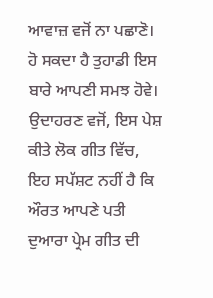ਆਵਾਜ਼ ਵਜੋਂ ਨਾ ਪਛਾਣੋ। ਹੋ ਸਕਦਾ ਹੈ ਤੁਹਾਡੀ ਇਸ ਬਾਰੇ ਆਪਣੀ ਸਮਝ ਹੋਵੇ। ਉਦਾਹਰਣ ਵਜੋਂ, ਇਸ ਪੇਸ਼ ਕੀਤੇ ਲੋਕ ਗੀਤ ਵਿੱਚ, ਇਹ ਸਪੱਸ਼ਟ ਨਹੀਂ ਹੈ ਕਿ ਔਰਤ ਆਪਣੇ ਪਤੀ ਦੁਆਰਾ ਪ੍ਰੇਮ ਗੀਤ ਦੀ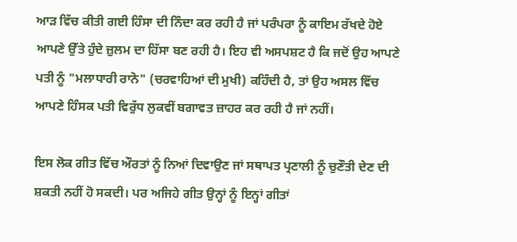ਆੜ ਵਿੱਚ ਕੀਤੀ ਗਈ ਹਿੰਸਾ ਦੀ ਨਿੰਦਾ ਕਰ ਰਹੀ ਹੈ ਜਾਂ ਪਰੰਪਰਾ ਨੂੰ ਕਾਇਮ ਰੱਖਦੇ ਹੋਏ ਆਪਣੇ ਉੱਤੇ ਹੁੰਦੇ ਜ਼ੁਲਮ ਦਾ ਹਿੱਸਾ ਬਣ ਰਹੀ ਹੈ। ਇਹ ਵੀ ਅਸਪਸ਼ਟ ਹੈ ਕਿ ਜਦੋਂ ਉਹ ਆਪਣੇ ਪਤੀ ਨੂੰ "ਮਲਾਧਾਰੀ ਰਾਨੋ" (ਚਰਵਾਹਿਆਂ ਦੀ ਮੁਖੀ) ਕਹਿੰਦੀ ਹੈ, ਤਾਂ ਉਹ ਅਸਲ ਵਿੱਚ ਆਪਣੇ ਹਿੰਸਕ ਪਤੀ ਵਿਰੁੱਧ ਲੁਕਵੀਂ ਬਗਾਵਤ ਜ਼ਾਹਰ ਕਰ ਰਹੀ ਹੈ ਜਾਂ ਨਹੀਂ।

ਇਸ ਲੋਕ ਗੀਤ ਵਿੱਚ ਔਰਤਾਂ ਨੂੰ ਨਿਆਂ ਦਿਵਾਉਣ ਜਾਂ ਸਥਾਪਤ ਪ੍ਰਣਾਲੀ ਨੂੰ ਚੁਣੌਤੀ ਦੇਣ ਦੀ ਸ਼ਕਤੀ ਨਹੀਂ ਹੋ ਸਕਦੀ। ਪਰ ਅਜਿਹੇ ਗੀਤ ਉਨ੍ਹਾਂ ਨੂੰ ਇਨ੍ਹਾਂ ਗੀਤਾਂ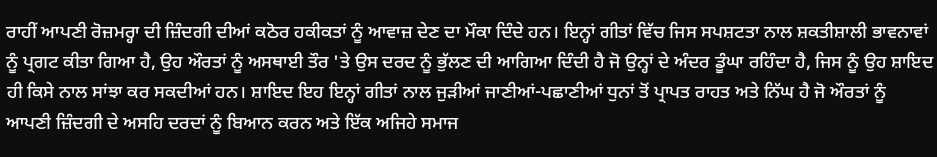ਰਾਹੀਂ ਆਪਣੀ ਰੋਜ਼ਮਰ੍ਹਾ ਦੀ ਜ਼ਿੰਦਗੀ ਦੀਆਂ ਕਠੋਰ ਹਕੀਕਤਾਂ ਨੂੰ ਆਵਾਜ਼ ਦੇਣ ਦਾ ਮੌਕਾ ਦਿੰਦੇ ਹਨ। ਇਨ੍ਹਾਂ ਗੀਤਾਂ ਵਿੱਚ ਜਿਸ ਸਪਸ਼ਟਤਾ ਨਾਲ ਸ਼ਕਤੀਸ਼ਾਲੀ ਭਾਵਨਾਵਾਂ ਨੂੰ ਪ੍ਰਗਟ ਕੀਤਾ ਗਿਆ ਹੈ, ਉਹ ਔਰਤਾਂ ਨੂੰ ਅਸਥਾਈ ਤੌਰ 'ਤੇ ਉਸ ਦਰਦ ਨੂੰ ਭੁੱਲਣ ਦੀ ਆਗਿਆ ਦਿੰਦੀ ਹੈ ਜੋ ਉਨ੍ਹਾਂ ਦੇ ਅੰਦਰ ਡੂੰਘਾ ਰਹਿੰਦਾ ਹੈ, ਜਿਸ ਨੂੰ ਉਹ ਸ਼ਾਇਦ ਹੀ ਕਿਸੇ ਨਾਲ ਸਾਂਝਾ ਕਰ ਸਕਦੀਆਂ ਹਨ। ਸ਼ਾਇਦ ਇਹ ਇਨ੍ਹਾਂ ਗੀਤਾਂ ਨਾਲ ਜੁੜੀਆਂ ਜਾਣੀਆਂ-ਪਛਾਣੀਆਂ ਧੁਨਾਂ ਤੋਂ ਪ੍ਰਾਪਤ ਰਾਹਤ ਅਤੇ ਨਿੱਘ ਹੈ ਜੋ ਔਰਤਾਂ ਨੂੰ ਆਪਣੀ ਜ਼ਿੰਦਗੀ ਦੇ ਅਸਹਿ ਦਰਦਾਂ ਨੂੰ ਬਿਆਨ ਕਰਨ ਅਤੇ ਇੱਕ ਅਜਿਹੇ ਸਮਾਜ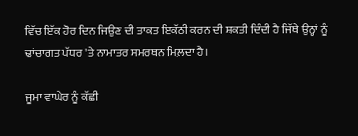ਵਿੱਚ ਇੱਕ ਹੋਰ ਦਿਨ ਜਿਉਣ ਦੀ ਤਾਕਤ ਇਕੱਠੀ ਕਰਨ ਦੀ ਸ਼ਕਤੀ ਦਿੰਦੀ ਹੈ ਜਿੱਥੇ ਉਨ੍ਹਾਂ ਨੂੰ ਢਾਂਚਾਗਤ ਪੱਧਰ 'ਤੇ ਨਾਮਾਤਰ ਸਮਰਥਨ ਮਿਲ਼ਦਾ ਹੈ।

ਜੂਮਾ ਵਾਘੇਰ ਨੂੰ ਕੱਛੀ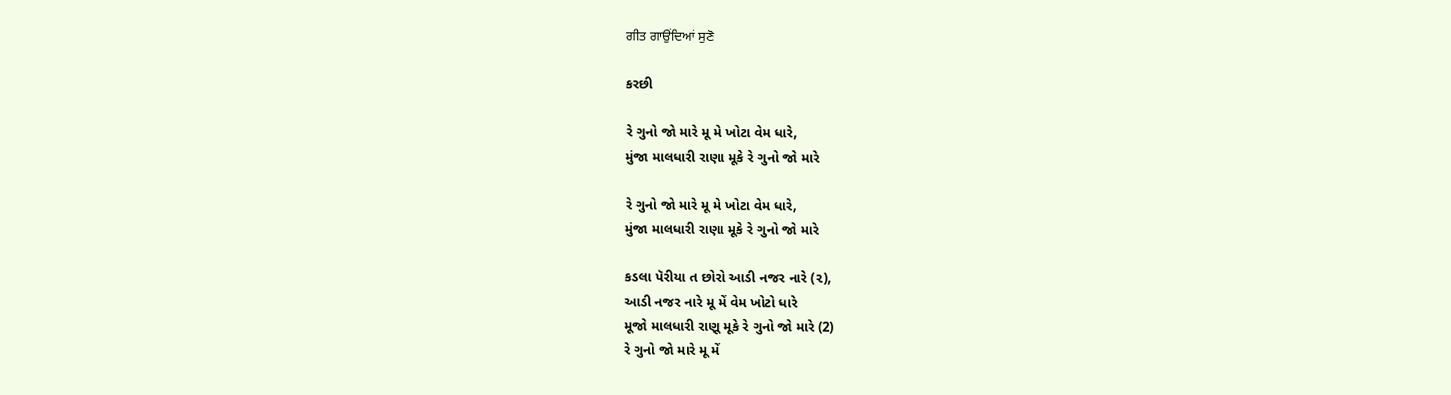ਗੀਤ ਗਾਉਂਦਿਆਂ ਸੁਣੋ

કરછી

રે ગુનો જો મારે મૂ મે ખોટા વેમ ધારે,
મુંજા માલધારી રાણા મૂકે રે ગુનો જો મારે

રે ગુનો જો મારે મૂ મે ખોટા વેમ ધારે,
મુંજા માલધારી રાણા મૂકે રે ગુનો જો મારે

કડલા પૅરીયા ત છોરો આડી નજર નારે (૨),
આડી નજર નારે મૂ મેં વેમ ખોટો ધારે
મૂજો માલધારી રાણૂ મૂકે રે ગુનો જો મારે (2)
રે ગુનો જો મારે મૂ મેં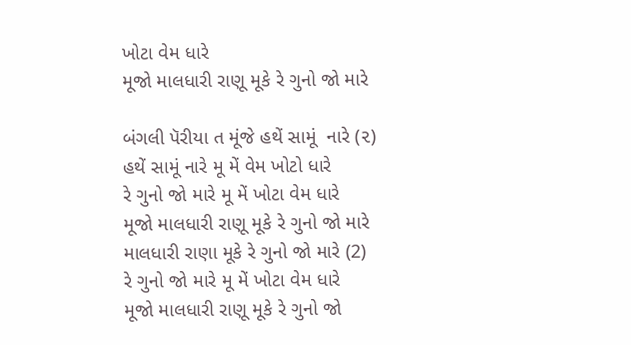ખોટા વેમ ધારે
મૂજો માલધારી રાણૂ મૂકે રે ગુનો જો મારે

બંગલી પૅરીયા ત મૂંજે હથેં સામૂં  નારે (૨)
હથેં સામૂં નારે મૂ મેં વેમ ખોટો ધારે
રે ગુનો જો મારે મૂ મેં ખોટા વેમ ધારે
મૂજો માલધારી રાણૂ મૂકે રે ગુનો જો મારે
માલધારી રાણા મૂકે રે ગુનો જો મારે (2)
રે ગુનો જો મારે મૂ મેં ખોટા વેમ ધારે
મૂજો માલધારી રાણૂ મૂકે રે ગુનો જો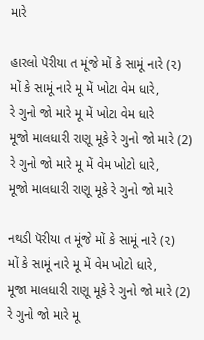મારે

હારલો પૅરીયા ત મૂંજે મોં કે સામૂં નારે (૨)
મોં કે સામૂં નારે મૂ મેં ખોટા વેમ ધારે,
રે ગુનો જો મારે મૂ મેં ખોટા વેમ ધારે
મૂજો માલધારી રાણૂ મૂકે રે ગુનો જો મારે (2)
રે ગુનો જો મારે મૂ મેં વેમ ખોટો ધારે,
મૂજો માલધારી રાણૂ મૂકે રે ગુનો જો મારે

નથડી પૅરીયા ત મૂંજે મોં કે સામૂં નારે (૨)
મોં કે સામૂં નારે મૂ મેં વેમ ખોટો ધારે,
મૂજા માલધારી રાણૂ મૂકે રે ગુનો જો મારે (2)
રે ગુનો જો મારે મૂ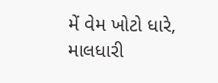મેં વેમ ખોટો ધારે,
માલધારી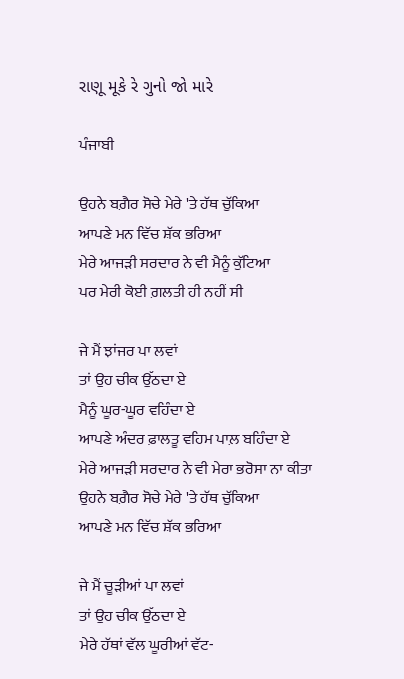રાણૂ મૂકે રે ગુનો જો મારે

ਪੰਜਾਬੀ

ਉਹਨੇ ਬਗ਼ੈਰ ਸੋਚੇ ਮੇਰੇ 'ਤੇ ਹੱਥ ਚੁੱਕਿਆ
ਆਪਣੇ ਮਨ ਵਿੱਚ ਸ਼ੱਕ ਭਰਿਆ
ਮੇਰੇ ਆਜੜੀ ਸਰਦਾਰ ਨੇ ਵੀ ਮੈਨੂੰ ਕੁੱਟਿਆ
ਪਰ ਮੇਰੀ ਕੋਈ ਗ਼ਲਤੀ ਹੀ ਨਹੀਂ ਸੀ

ਜੇ ਮੈਂ ਝਾਂਜਰ ਪਾ ਲਵਾਂ
ਤਾਂ ਉਹ ਚੀਕ ਉੱਠਦਾ ਏ
ਮੈਨੂੰ ਘੂਰ-ਘੂਰ ਵਹਿੰਦਾ ਏ
ਆਪਣੇ ਅੰਦਰ ਫ਼ਾਲਤੂ ਵਹਿਮ ਪਾਲ਼ ਬਹਿੰਦਾ ਏ
ਮੇਰੇ ਆਜੜੀ ਸਰਦਾਰ ਨੇ ਵੀ ਮੇਰਾ ਭਰੋਸਾ ਨਾ ਕੀਤਾ
ਉਹਨੇ ਬਗ਼ੈਰ ਸੋਚੇ ਮੇਰੇ 'ਤੇ ਹੱਥ ਚੁੱਕਿਆ
ਆਪਣੇ ਮਨ ਵਿੱਚ ਸ਼ੱਕ ਭਰਿਆ

ਜੇ ਮੈਂ ਚੂੜੀਆਂ ਪਾ ਲਵਾਂ
ਤਾਂ ਉਹ ਚੀਕ ਉੱਠਦਾ ਏ
ਮੇਰੇ ਹੱਥਾਂ ਵੱਲ ਘੂਰੀਆਂ ਵੱਟ-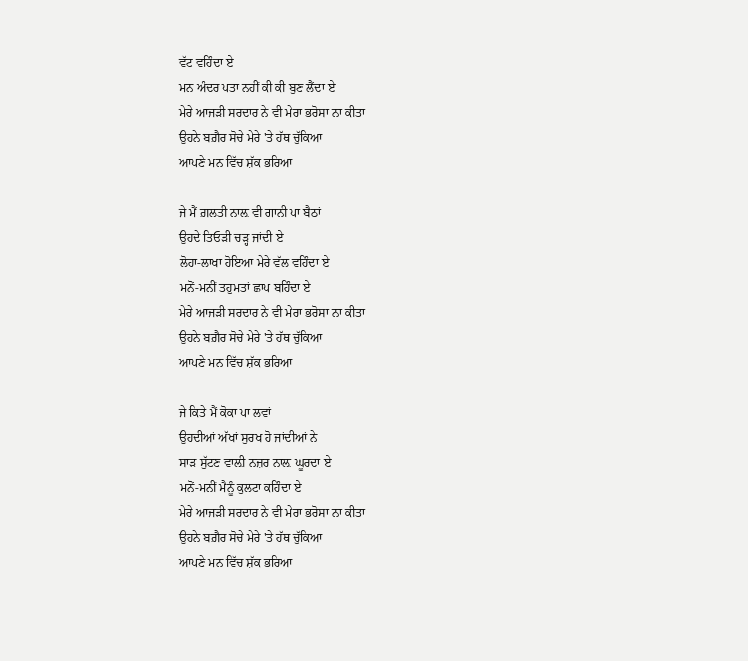ਵੱਟ ਵਹਿੰਦਾ ਏ
ਮਨ ਅੰਦਰ ਪਤਾ ਨਹੀਂ ਕੀ ਕੀ ਬੁਣ ਲੈਂਦਾ ਏ
ਮੇਰੇ ਆਜੜੀ ਸਰਦਾਰ ਨੇ ਵੀ ਮੇਰਾ ਭਰੋਸਾ ਨਾ ਕੀਤਾ
ਉਹਨੇ ਬਗ਼ੈਰ ਸੋਚੇ ਮੇਰੇ 'ਤੇ ਹੱਥ ਚੁੱਕਿਆ
ਆਪਣੇ ਮਨ ਵਿੱਚ ਸ਼ੱਕ ਭਰਿਆ

ਜੇ ਮੈਂ ਗ਼ਲਤੀ ਨਾਲ਼ ਵੀ ਗਾਨੀ ਪਾ ਬੈਠਾਂ
ਉਹਦੇ ਤਿਓੜੀ ਚੜ੍ਹ ਜਾਂਦੀ ਏ
ਲੋਹਾ-ਲਾਖਾ ਹੋਇਆ ਮੇਰੇ ਵੱਲ ਵਹਿੰਦਾ ਏ
ਮਨੋਂ-ਮਨੀਂ ਤਹੁਮਤਾਂ ਛਾਪ ਬਹਿੰਦਾ ਏ
ਮੇਰੇ ਆਜੜੀ ਸਰਦਾਰ ਨੇ ਵੀ ਮੇਰਾ ਭਰੋਸਾ ਨਾ ਕੀਤਾ
ਉਹਨੇ ਬਗ਼ੈਰ ਸੋਚੇ ਮੇਰੇ 'ਤੇ ਹੱਥ ਚੁੱਕਿਆ
ਆਪਣੇ ਮਨ ਵਿੱਚ ਸ਼ੱਕ ਭਰਿਆ

ਜੇ ਕਿਤੇ ਮੈਂ ਕੋਕਾ ਪਾ ਲਵਾਂ
ਉਹਦੀਆਂ ਅੱਖਾਂ ਸੁਰਖ ਹੋ ਜਾਂਦੀਆਂ ਨੇ
ਸਾੜ ਸੁੱਟਣ ਵਾਲ਼ੀ ਨਜ਼ਰ ਨਾਲ਼ ਘੂਰਦਾ ਏ
ਮਨੋਂ-ਮਨੀਂ ਮੈਨੂੰ ਕੁਲਟਾ ਕਹਿੰਦਾ ਏ
ਮੇਰੇ ਆਜੜੀ ਸਰਦਾਰ ਨੇ ਵੀ ਮੇਰਾ ਭਰੋਸਾ ਨਾ ਕੀਤਾ
ਉਹਨੇ ਬਗ਼ੈਰ ਸੋਚੇ ਮੇਰੇ 'ਤੇ ਹੱਥ ਚੁੱਕਿਆ
ਆਪਣੇ ਮਨ ਵਿੱਚ ਸ਼ੱਕ ਭਰਿਆ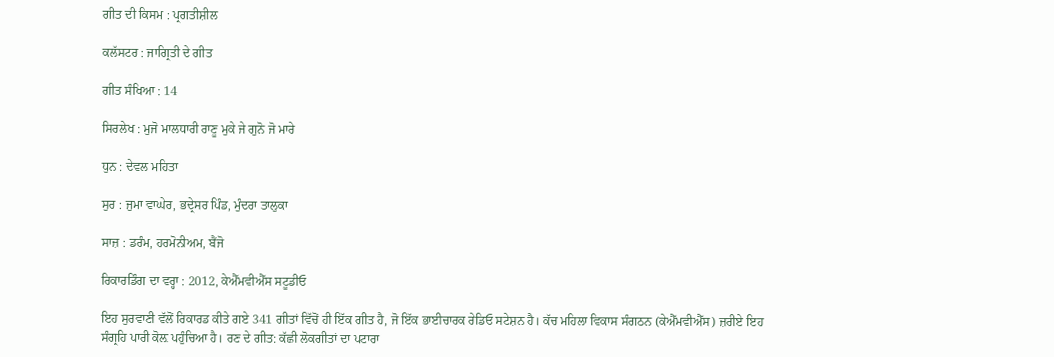ਗੀਤ ਦੀ ਕਿਸਮ : ਪ੍ਰਗਤੀਸ਼ੀਲ

ਕਲੱਸਟਰ : ਜਾਗ੍ਰਿਤੀ ਦੇ ਗੀਤ

ਗੀਤ ਸੰਖਿਆ : 14

ਸਿਰਲੇਖ : ਮੁਜੋ ਮਾਲਧਾਰੀ ਰਾਣੂ ਮੁਕੇ ਜੇ ਗੁਨੋ ਜੋ ਮਾਰੇ

ਧੁਨ : ਦੇਵਲ ਮਹਿਤਾ

ਸੁਰ : ਜੁਮਾ ਵਾਘੇਰ, ਭਦ੍ਰੇਸਰ ਪਿੰਡ, ਮੁੰਦਰਾ ਤਾਲੁਕਾ

ਸਾਜ਼ : ਡਰੰਮ, ਹਰਮੋਨੀਅਮ, ਬੈਂਜੋ

ਰਿਕਾਰਡਿੰਗ ਦਾ ਵਰ੍ਹਾ : 2012, ਕੇਐੱਮਵੀਐੱਸ ਸਟੂਡੀਓ

ਇਹ ਸੁਰਵਾਣੀ ਵੱਲੋਂ ਰਿਕਾਰਡ ਕੀਤੇ ਗਏ 341 ਗੀਤਾਂ ਵਿੱਚੋਂ ਹੀ ਇੱਕ ਗੀਤ ਹੈ, ਜੋ ਇੱਕ ਭਾਈਚਾਰਕ ਰੇਡਿਓ ਸਟੇਸ਼ਨ ਹੈ। ਕੱਚ ਮਹਿਲਾ ਵਿਕਾਸ ਸੰਗਠਨ (ਕੇਐੱਮਵੀਐੱਸ) ਜ਼ਰੀਏ ਇਹ ਸੰਗ੍ਰਹਿ ਪਾਰੀ ਕੋਲ਼ ਪਹੁੰਚਿਆ ਹੈ। ਰਣ ਦੇ ਗੀਤ: ਕੱਛੀ ਲੋਕਗੀਤਾਂ ਦਾ ਪਟਾਰਾ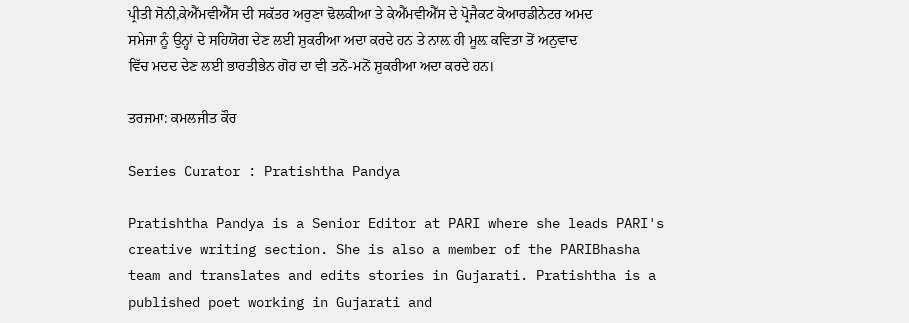ਪ੍ਰੀਤੀ ਸੋਨੀ,ਕੇਐੱਮਵੀਐੱਸ ਦੀ ਸਕੱਤਰ ਅਰੁਣਾ ਢੋਲਕੀਆ ਤੇ ਕੇਐੱਮਵੀਐੱਸ ਦੇ ਪ੍ਰੋਜੈਕਟ ਕੋਆਰਡੀਨੇਟਰ ਅਮਦ ਸਮੇਜਾ ਨੂੰ ਉਨ੍ਹਾਂ ਦੇ ਸਹਿਯੋਗ ਦੇਣ ਲਈ ਸ਼ੁਕਰੀਆ ਅਦਾ ਕਰਦੇ ਹਨ ਤੇ ਨਾਲ਼ ਹੀ ਮੂਲ਼ ਕਵਿਤਾ ਤੋਂ ਅਨੁਵਾਦ ਵਿੱਚ ਮਦਦ ਦੇਣ ਲਈ ਭਾਰਤੀਭੇਨ ਗੋਰ ਦਾ ਵੀ ਤਨੋਂ-ਮਨੋਂ ਸ਼ੁਕਰੀਆ ਅਦਾ ਕਰਦੇ ਹਨ।

ਤਰਜਮਾ: ਕਮਲਜੀਤ ਕੌਰ

Series Curator : Pratishtha Pandya

Pratishtha Pandya is a Senior Editor at PARI where she leads PARI's creative writing section. She is also a member of the PARIBhasha team and translates and edits stories in Gujarati. Pratishtha is a published poet working in Gujarati and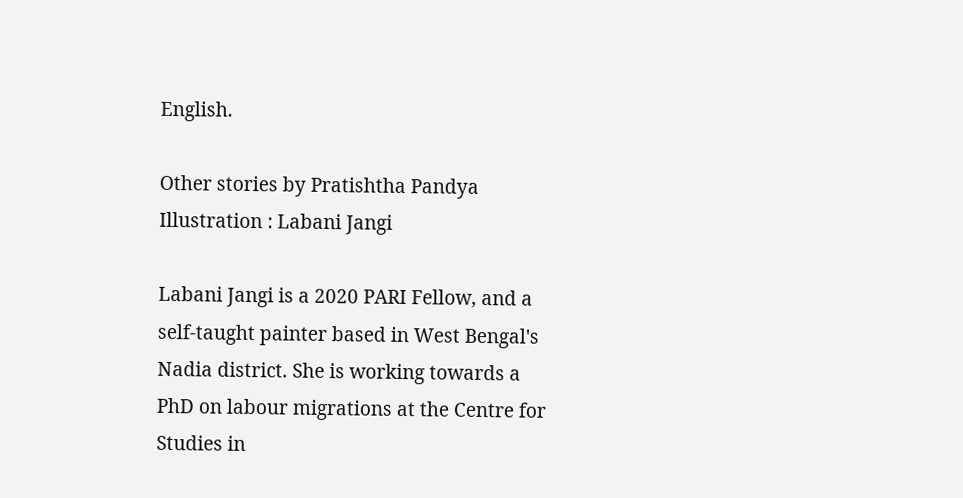English.

Other stories by Pratishtha Pandya
Illustration : Labani Jangi

Labani Jangi is a 2020 PARI Fellow, and a self-taught painter based in West Bengal's Nadia district. She is working towards a PhD on labour migrations at the Centre for Studies in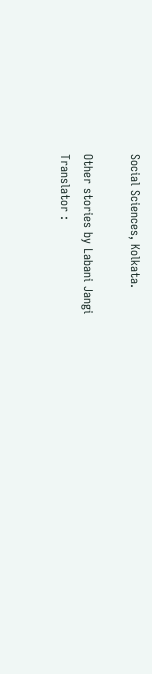Social Sciences, Kolkata.

Other stories by Labani Jangi
Translator :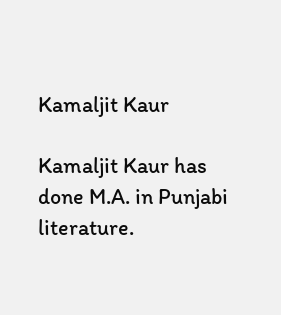Kamaljit Kaur

Kamaljit Kaur has done M.A. in Punjabi literature.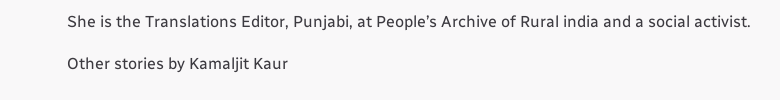She is the Translations Editor, Punjabi, at People’s Archive of Rural india and a social activist.

Other stories by Kamaljit Kaur